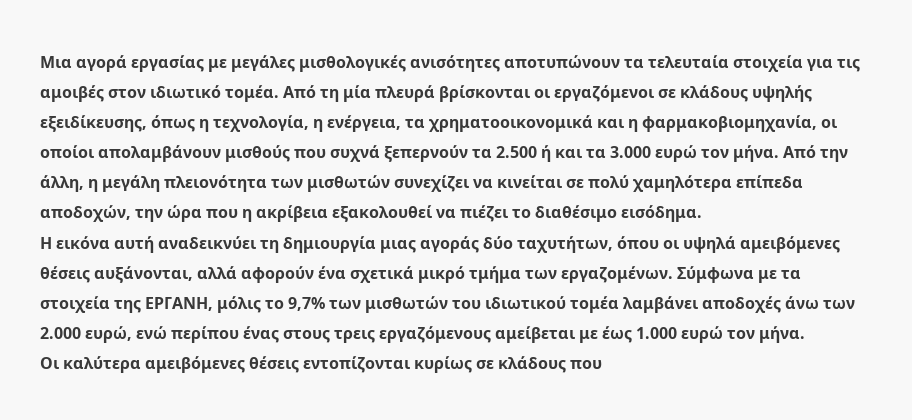Μια αγορά εργασίας με μεγάλες μισθολογικές ανισότητες αποτυπώνουν τα τελευταία στοιχεία για τις αμοιβές στον ιδιωτικό τομέα. Από τη μία πλευρά βρίσκονται οι εργαζόμενοι σε κλάδους υψηλής εξειδίκευσης, όπως η τεχνολογία, η ενέργεια, τα χρηματοοικονομικά και η φαρμακοβιομηχανία, οι οποίοι απολαμβάνουν μισθούς που συχνά ξεπερνούν τα 2.500 ή και τα 3.000 ευρώ τον μήνα. Από την άλλη, η μεγάλη πλειονότητα των μισθωτών συνεχίζει να κινείται σε πολύ χαμηλότερα επίπεδα αποδοχών, την ώρα που η ακρίβεια εξακολουθεί να πιέζει το διαθέσιμο εισόδημα.
Η εικόνα αυτή αναδεικνύει τη δημιουργία μιας αγοράς δύο ταχυτήτων, όπου οι υψηλά αμειβόμενες θέσεις αυξάνονται, αλλά αφορούν ένα σχετικά μικρό τμήμα των εργαζομένων. Σύμφωνα με τα στοιχεία της ΕΡΓΑΝΗ, μόλις το 9,7% των μισθωτών του ιδιωτικού τομέα λαμβάνει αποδοχές άνω των 2.000 ευρώ, ενώ περίπου ένας στους τρεις εργαζόμενους αμείβεται με έως 1.000 ευρώ τον μήνα.
Οι καλύτερα αμειβόμενες θέσεις εντοπίζονται κυρίως σε κλάδους που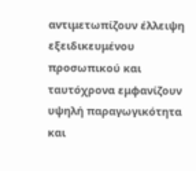αντιμετωπίζουν έλλειψη εξειδικευμένου προσωπικού και ταυτόχρονα εμφανίζουν υψηλή παραγωγικότητα και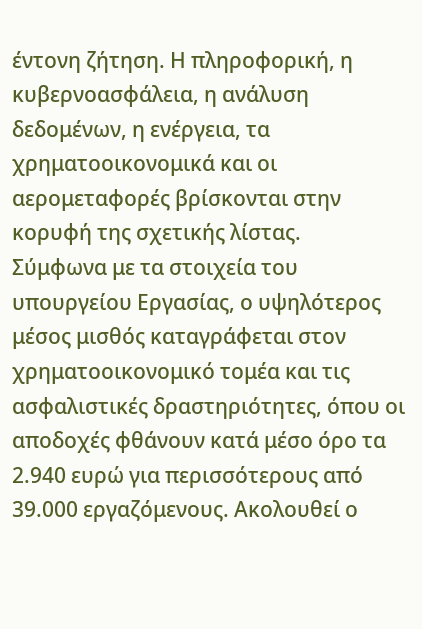έντονη ζήτηση. Η πληροφορική, η κυβερνοασφάλεια, η ανάλυση δεδομένων, η ενέργεια, τα χρηματοοικονομικά και οι αερομεταφορές βρίσκονται στην κορυφή της σχετικής λίστας.
Σύμφωνα με τα στοιχεία του υπουργείου Εργασίας, ο υψηλότερος μέσος μισθός καταγράφεται στον χρηματοοικονομικό τομέα και τις ασφαλιστικές δραστηριότητες, όπου οι αποδοχές φθάνουν κατά μέσο όρο τα 2.940 ευρώ για περισσότερους από 39.000 εργαζόμενους. Ακολουθεί ο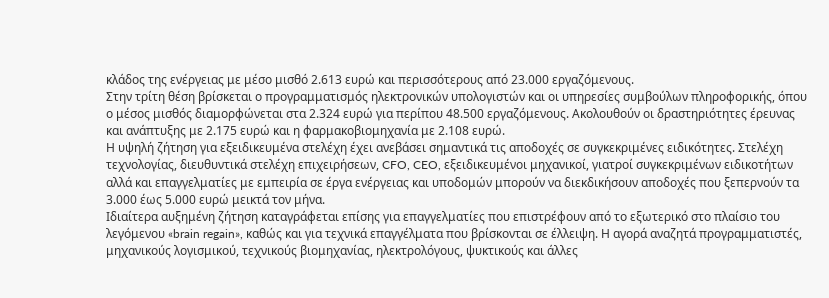κλάδος της ενέργειας με μέσο μισθό 2.613 ευρώ και περισσότερους από 23.000 εργαζόμενους.
Στην τρίτη θέση βρίσκεται ο προγραμματισμός ηλεκτρονικών υπολογιστών και οι υπηρεσίες συμβούλων πληροφορικής, όπου ο μέσος μισθός διαμορφώνεται στα 2.324 ευρώ για περίπου 48.500 εργαζόμενους. Ακολουθούν οι δραστηριότητες έρευνας και ανάπτυξης με 2.175 ευρώ και η φαρμακοβιομηχανία με 2.108 ευρώ.
Η υψηλή ζήτηση για εξειδικευμένα στελέχη έχει ανεβάσει σημαντικά τις αποδοχές σε συγκεκριμένες ειδικότητες. Στελέχη τεχνολογίας, διευθυντικά στελέχη επιχειρήσεων, CFO, CEO, εξειδικευμένοι μηχανικοί, γιατροί συγκεκριμένων ειδικοτήτων αλλά και επαγγελματίες με εμπειρία σε έργα ενέργειας και υποδομών μπορούν να διεκδικήσουν αποδοχές που ξεπερνούν τα 3.000 έως 5.000 ευρώ μεικτά τον μήνα.
Ιδιαίτερα αυξημένη ζήτηση καταγράφεται επίσης για επαγγελματίες που επιστρέφουν από το εξωτερικό στο πλαίσιο του λεγόμενου «brain regain», καθώς και για τεχνικά επαγγέλματα που βρίσκονται σε έλλειψη. Η αγορά αναζητά προγραμματιστές, μηχανικούς λογισμικού, τεχνικούς βιομηχανίας, ηλεκτρολόγους, ψυκτικούς και άλλες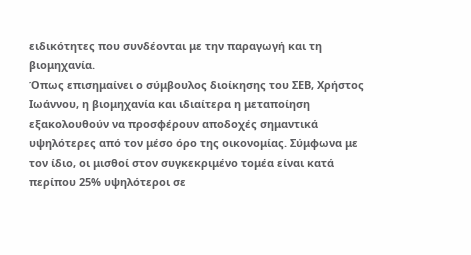ειδικότητες που συνδέονται με την παραγωγή και τη βιομηχανία.
Όπως επισημαίνει ο σύμβουλος διοίκησης του ΣΕΒ, Χρήστος Ιωάννου, η βιομηχανία και ιδιαίτερα η μεταποίηση εξακολουθούν να προσφέρουν αποδοχές σημαντικά υψηλότερες από τον μέσο όρο της οικονομίας. Σύμφωνα με τον ίδιο, οι μισθοί στον συγκεκριμένο τομέα είναι κατά περίπου 25% υψηλότεροι σε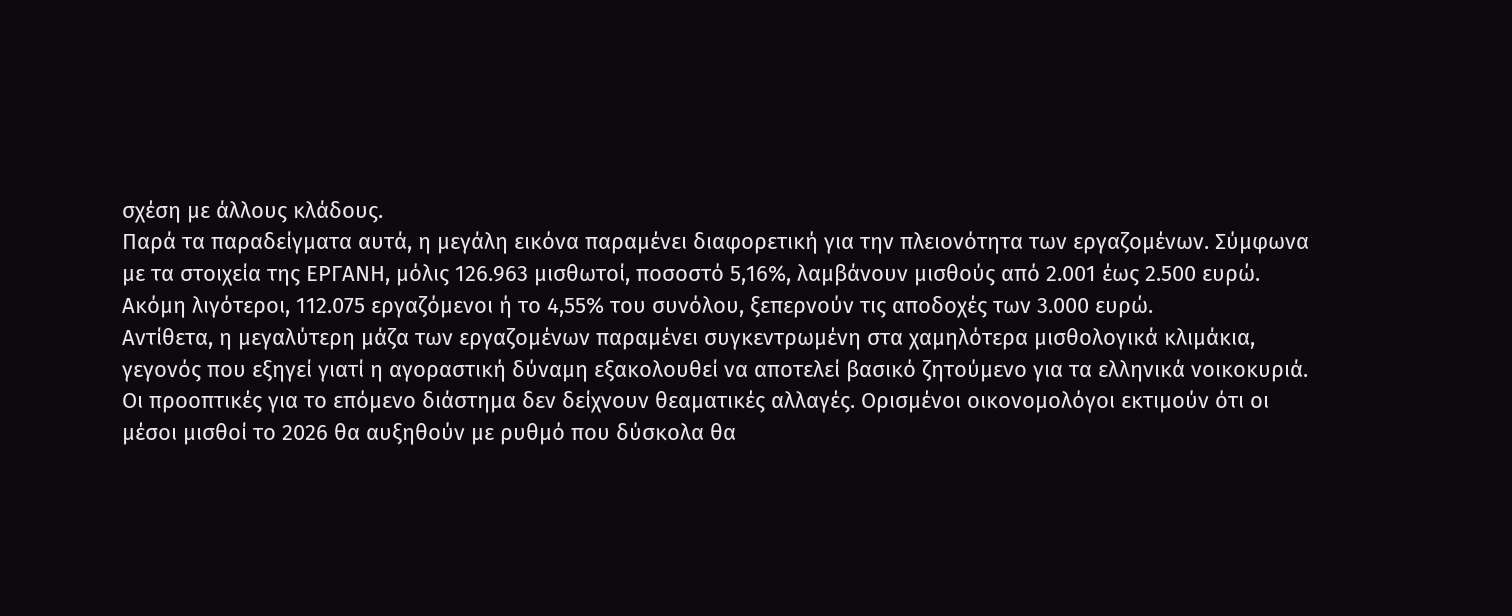σχέση με άλλους κλάδους.
Παρά τα παραδείγματα αυτά, η μεγάλη εικόνα παραμένει διαφορετική για την πλειονότητα των εργαζομένων. Σύμφωνα με τα στοιχεία της ΕΡΓΑΝΗ, μόλις 126.963 μισθωτοί, ποσοστό 5,16%, λαμβάνουν μισθούς από 2.001 έως 2.500 ευρώ. Ακόμη λιγότεροι, 112.075 εργαζόμενοι ή το 4,55% του συνόλου, ξεπερνούν τις αποδοχές των 3.000 ευρώ.
Αντίθετα, η μεγαλύτερη μάζα των εργαζομένων παραμένει συγκεντρωμένη στα χαμηλότερα μισθολογικά κλιμάκια, γεγονός που εξηγεί γιατί η αγοραστική δύναμη εξακολουθεί να αποτελεί βασικό ζητούμενο για τα ελληνικά νοικοκυριά.
Οι προοπτικές για το επόμενο διάστημα δεν δείχνουν θεαματικές αλλαγές. Ορισμένοι οικονομολόγοι εκτιμούν ότι οι μέσοι μισθοί το 2026 θα αυξηθούν με ρυθμό που δύσκολα θα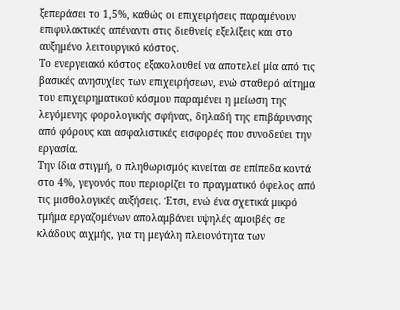ξεπεράσει το 1,5%, καθώς οι επιχειρήσεις παραμένουν επιφυλακτικές απέναντι στις διεθνείς εξελίξεις και στο αυξημένο λειτουργικό κόστος.
Το ενεργειακό κόστος εξακολουθεί να αποτελεί μία από τις βασικές ανησυχίες των επιχειρήσεων, ενώ σταθερό αίτημα του επιχειρηματικού κόσμου παραμένει η μείωση της λεγόμενης φορολογικής σφήνας, δηλαδή της επιβάρυνσης από φόρους και ασφαλιστικές εισφορές που συνοδεύει την εργασία.
Την ίδια στιγμή, ο πληθωρισμός κινείται σε επίπεδα κοντά στο 4%, γεγονός που περιορίζει το πραγματικό όφελος από τις μισθολογικές αυξήσεις. Έτσι, ενώ ένα σχετικά μικρό τμήμα εργαζομένων απολαμβάνει υψηλές αμοιβές σε κλάδους αιχμής, για τη μεγάλη πλειονότητα των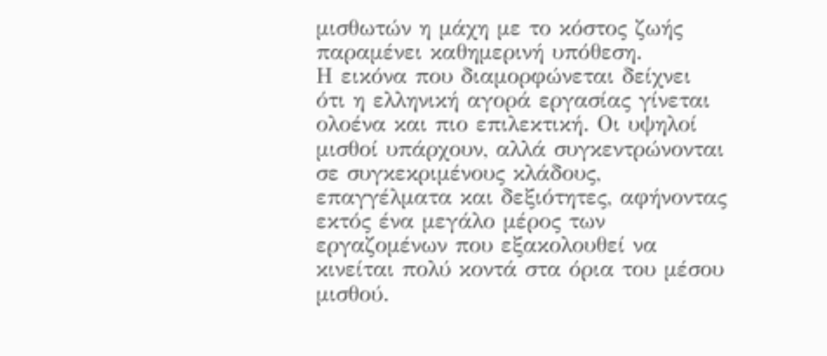μισθωτών η μάχη με το κόστος ζωής παραμένει καθημερινή υπόθεση.
Η εικόνα που διαμορφώνεται δείχνει ότι η ελληνική αγορά εργασίας γίνεται ολοένα και πιο επιλεκτική. Οι υψηλοί μισθοί υπάρχουν, αλλά συγκεντρώνονται σε συγκεκριμένους κλάδους, επαγγέλματα και δεξιότητες, αφήνοντας εκτός ένα μεγάλο μέρος των εργαζομένων που εξακολουθεί να κινείται πολύ κοντά στα όρια του μέσου μισθού.